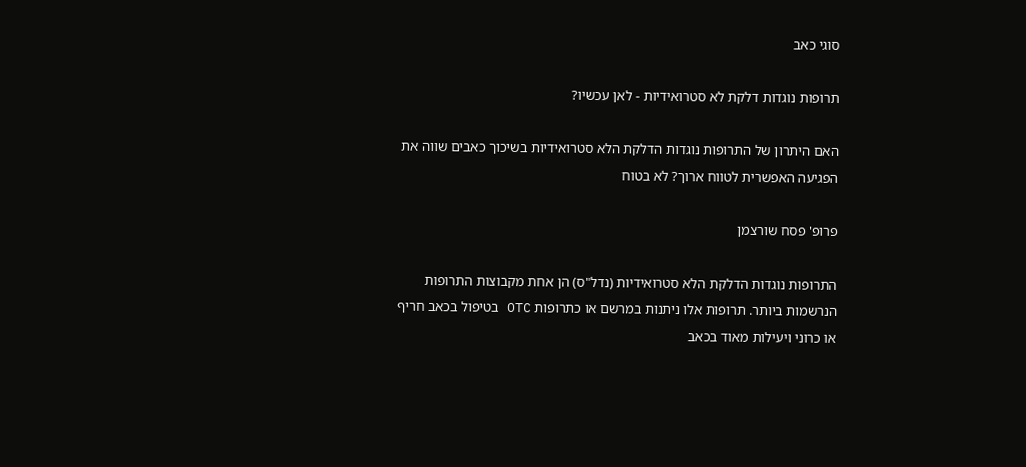סוגי כאב

תרופות נוגדות דלקת לא סטרואידיות - לאן עכשיו?

האם היתרון של התרופות נוגדות הדלקת הלא סטרואידיות בשיכוך כאבים שווה את הפגיעה האפשרית לטווח ארוך? לא בטוח

פרופ' פסח שורצמן

התרופות נוגדות הדלקת הלא סטרואידיות (נדל"ס) הן אחת מקבוצות התרופות הנרשמות ביותר. תרופות אלו ניתנות במרשם או כתרופות OTC בטיפול בכאב חריף או כרוני ויעילות מאוד בכאב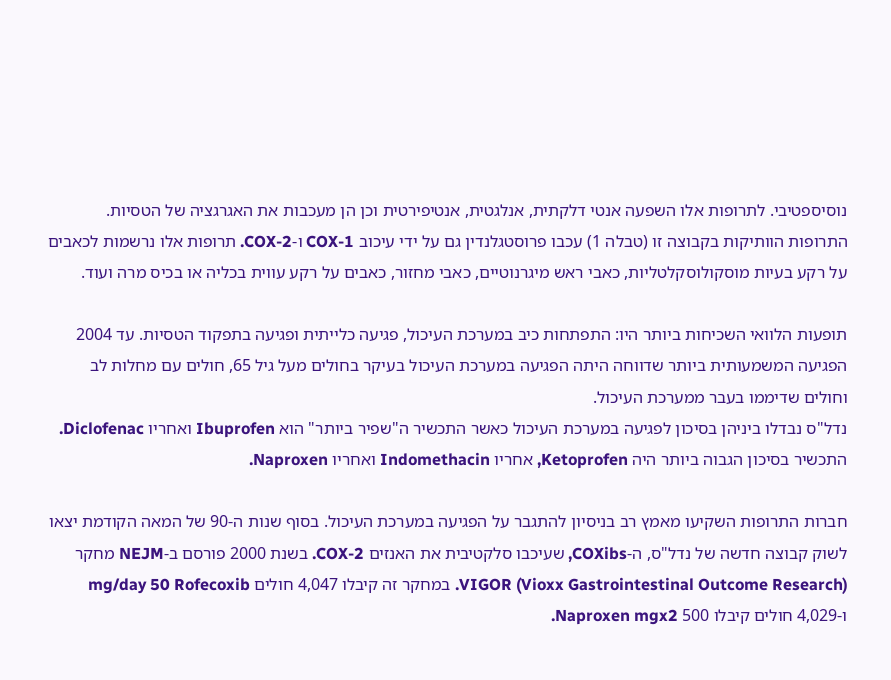נוסיספטיבי. לתרופות אלו השפעה אנטי דלקתית, אנלגטית, אנטיפירטית וכן הן מעכבות את האגרגציה של הטסיות. התרופות הוותיקות בקבוצה זו (טבלה 1) עכבו פרוסטגלנדין גם על ידי עיכוב COX-1 ו-COX-2. תרופות אלו נרשמות לכאבים על רקע בעיות מוסקולוסקלטליות, כאבי ראש מיגרנוטיים, כאבי מחזור, כאבים על רקע עווית בכליה או בכיס מרה ועוד.

תופעות הלוואי השכיחות ביותר היו: התפתחות כיב במערכת העיכול, פגיעה כלייתית ופגיעה בתפקוד הטסיות. עד 2004 הפגיעה המשמעותית ביותר שדווחה היתה הפגיעה במערכת העיכול בעיקר בחולים מעל גיל 65, חולים עם מחלות לב וחולים שדיממו בעבר ממערכת העיכול.
נדל"ס נבדלו ביניהן בסיכון לפגיעה במערכת העיכול כאשר התכשיר ה"שפיר ביותר" הוא Ibuprofen ואחריו Diclofenac. התכשיר בסיכון הגבוה ביותר היה Ketoprofen, אחריו Indomethacin ואחריו Naproxen.

חברות התרופות השקיעו מאמץ רב בניסיון להתגבר על הפגיעה במערכת העיכול. בסוף שנות ה-90 של המאה הקודמת יצאו לשוק קבוצה חדשה של נדל"ס, ה-COXibs, שעיכבו סלקטיבית את האנזים COX-2. בשנת 2000 פורסם ב-NEJM מחקר VIGOR (Vioxx Gastrointestinal Outcome Research). במחקר זה קיבלו 4,047 חולים mg/day 50 Rofecoxib ו-4,029 חולים קיבלו 500 Naproxen mgx2.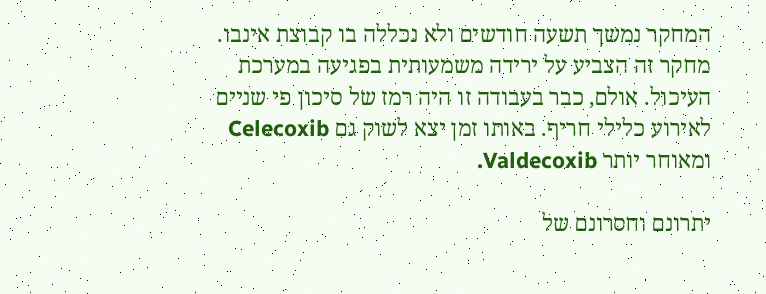המחקר נמשך תשעה חודשים ולא נכללה בו קבוצת אינבו. מחקר זה הצביע על ירידה משמעותית בפגיעה במערכת העיכול. אולם, כבר בעבודה זו היה רמז של סיכון פי שניים לאירוע כלילי חריף. באותו זמן יצא לשוק גם Celecoxib ומאוחר יותר Valdecoxib.

יתרונם וחסרונם של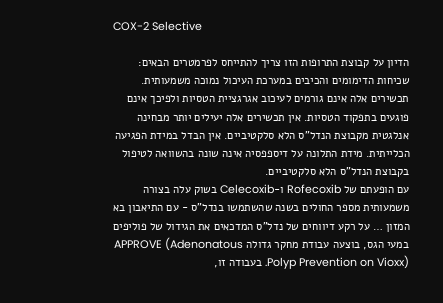COX-2 Selective

הדיון על קבוצת התרופות הזו צריך להתייחס לפרמטרים הבאים: שכיחות הדימומים והכיבים במערכת העיכול נמוכה משמעותית. תכשירים אלה אינם גורמים לעיכוב אגרגציית הטסיות ולפיכך אינם פוגעים בתפקוד הטסיות. אין תכשירים אלה יעילים יותר מבחינה אנלגטית מקבוצת הנדל"ס הלא סלקטיביים. אין הבדל במידת הפגיעה הכלייתית. מידת התלונה על דיספפסיה אינה שונה בהשוואה לטיפול בקבוצת הנדל"ס הלא סלקטיביים.
עם הופעתם של Rofecoxib ו-Celecoxib בשוק עלה בצורה משמעותית מספר החולים בשנה שהשתמשו בנדל"ס - עם התיאבון בא המזון … על רקע דיווחים של נדל"ס המדכאים את הגידול של פוליפים במעי הגס, בוצעה עבודת מחקר גדולה APPROVE (Adenonatous Polyp Prevention on Vioxx). בעבודה זו,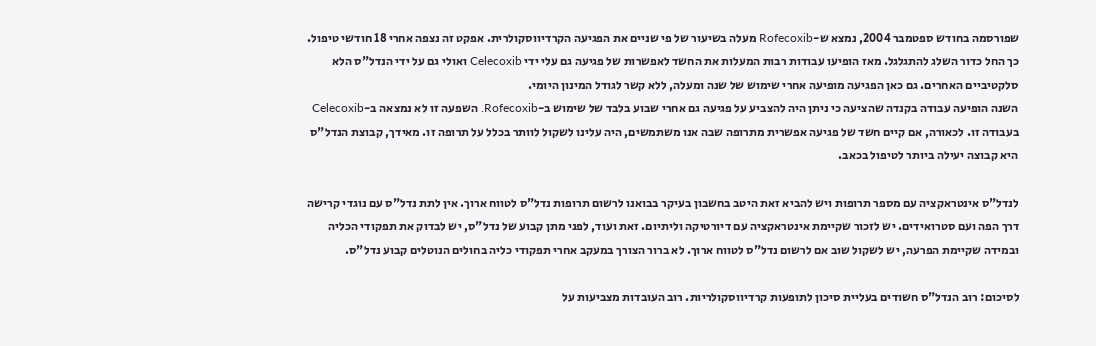שפורסמה בחודש ספטמבר 2004, נמצא ש-Rofecoxib מעלה בשיעור של פי שניים את הפגיעה הקרדיווסקולרית. אפקט זה נצפה אחרי 18 חודשי טיפול. כך החל כדור השלג להתגלגל. מאז הופיעו עבודות רבות המעלות את החשד לאפשרות של פגיעה גם עלי ידי Celecoxib ואולי גם על ידי הנדל"ס הלא סלקטיביים האחרים. גם כאן הפגיעה מופיעה אחרי שימוש של שנה ומעלה, ללא קשר לגודל המינון היומי.
השנה הופיעה עבודה בקנדה שהציעה כי ניתן היה להצביע על פגיעה גם אחרי שבוע בלבד של שימוש ב-Rofecoxib. השפעה זו לא נמצאה ב-Celecoxib בעבודה זו. לכאורה, אם קיים חשד של פגיעה אפשרית מתרופה שבה אנו משתמשים, היה עלינו לשקול לוותר בכלל על תרופה זו. מאידך, קבוצת הנדל"ס היא קבוצה יעילה ביותר לטיפול בכאב.

לנדל"ס אינטראקציה עם מספר תרופות ויש להביא זאת היטב בחשבון בעיקר בבואנו לרשום תרופות נדל"ס לטווח ארוך. אין לתת נדל"ס עם נוגדי קרישה דרך הפה ועם סטרואידים. יש לזכור שקיימת אינטראקציה עם דיורטיקה וליתיום. זאת ועוד, לפני מתן קבוע של נדל"ס, יש לבדוק את תפקודי הכליה ובמידה שקיימת הפרעה, יש לשקול שוב אם לרשום נדל"ס לטווח ארוך. לא ברור הצורך במעקב אחרי תפקודי כליה בחולים הנוטלים קבוע נדל"ס.

לסיכום: רוב הנדל"ס חשודים בעליית סיכון לתופעות קרדיווסקולריות. רוב העובדות מצביעות על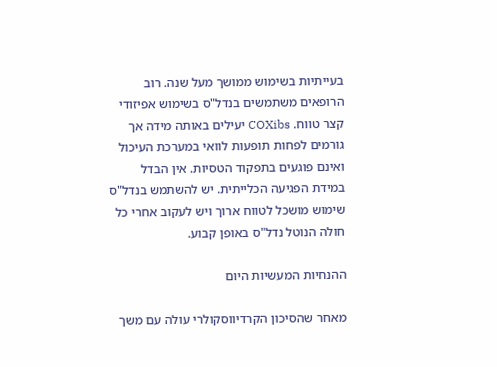בעייתיות בשימוש ממושך מעל שנה. רוב הרופאים משתמשים בנדל"ס בשימוש אפיזודי קצר טווח. COXibs יעילים באותה מידה אך גורמים לפחות תופעות לוואי במערכת העיכול ואינם פוגעים בתפקוד הטסיות. אין הבדל במידת הפגיעה הכלייתית. יש להשתמש בנדל"ס שימוש מושכל לטווח ארוך ויש לעקוב אחרי כל חולה הנוטל נדל"ס באופן קבוע.

ההנחיות המעשיות היום

מאחר שהסיכון הקרדיווסקולרי עולה עם משך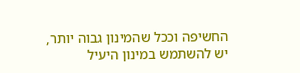החשיפה וככל שהמינון גבוה יותר, יש להשתמש במינון היעיל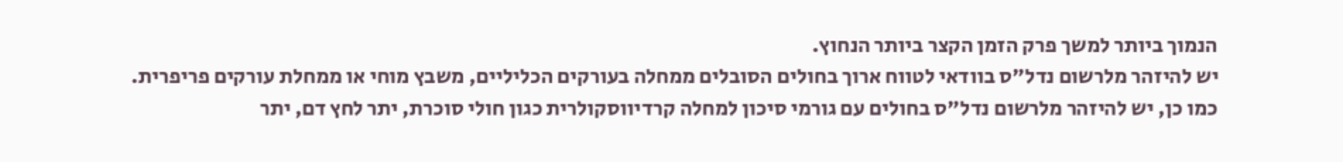הנמוך ביותר למשך פרק הזמן הקצר ביותר הנחוץ.
יש להיזהר מלרשום נדל"ס בוודאי לטווח ארוך בחולים הסובלים ממחלה בעורקים הכליליים, משבץ מוחי או ממחלת עורקים פריפרית.
כמו כן, יש להיזהר מלרשום נדל"ס בחולים עם גורמי סיכון למחלה קרדיווסקולרית כגון חולי סוכרת, יתר לחץ דם, יתר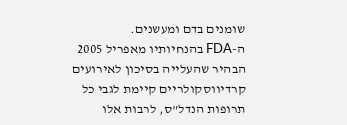שומנים בדם ומעשנים.
ה-FDA בהנחיותיו מאפריל 2005 הבהיר שהעלייה בסיכון לאירועים קרדיווסקולריים קיימת לגבי כל תרופות הנדל"ס, לרבות אלו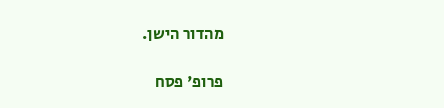מהדור הישן.

פרופ' פסח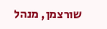שורצמן, מנהל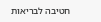חטיבה לבריאות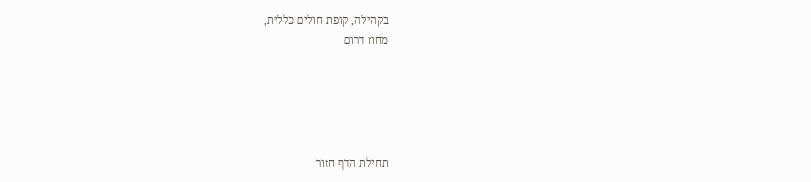בקהילה, קופת חולים כללית,
מחוז דרום





תחילת הדף חזור